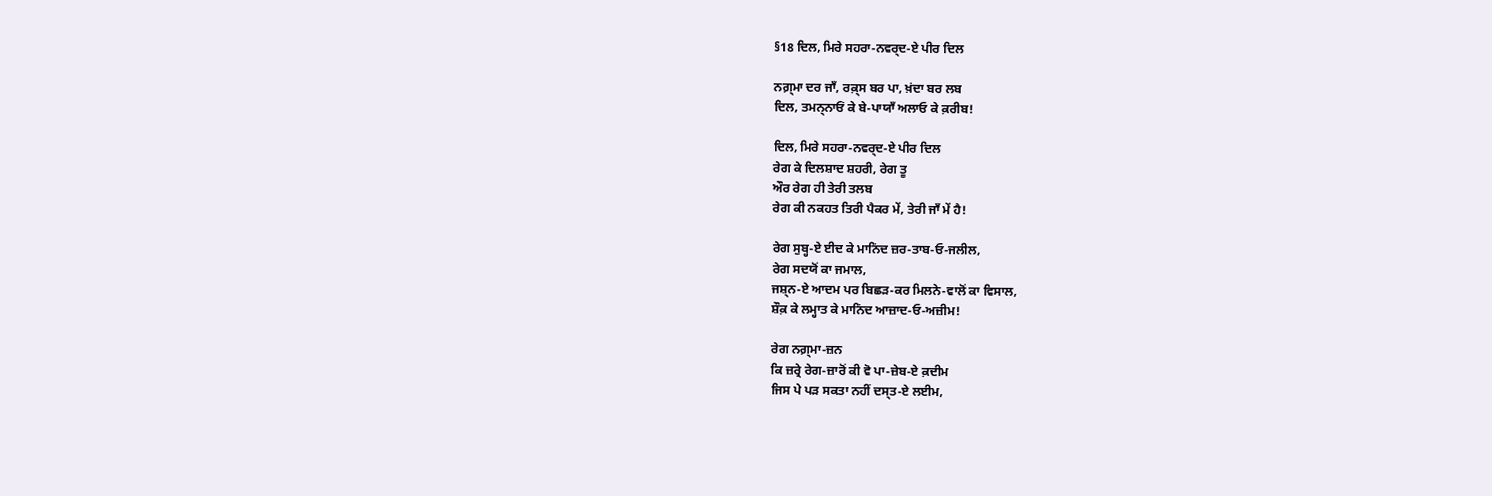§18 ਦਿਲ, ਮਿਰੇ ਸਹਰਾ-ਨਵਰ੍ਦ-ਏ ਪੀਰ ਦਿਲ

ਨਗ਼੍ਮਾ ਦਰ ਜਾਁ, ਰਕ਼੍ਸ ਬਰ ਪਾ, ਖ਼ਂਦਾ ਬਰ ਲਬ
ਦਿਲ, ਤਮਨ੍ਨਾਓਂ ਕੇ ਬੇ-ਪਾਯਾਁ ਅਲਾਓ ਕੇ ਕ਼ਰੀਬ!

ਦਿਲ, ਮਿਰੇ ਸਹਰਾ-ਨਵਰ੍ਦ-ਏ ਪੀਰ ਦਿਲ
ਰੇਗ ਕੇ ਦਿਲਸ਼ਾਦ ਸ਼ਹਰੀ, ਰੇਗ ਤੂ
ਔਰ ਰੇਗ ਹੀ ਤੇਰੀ ਤਲਬ
ਰੇਗ ਕੀ ਨਕਹਤ ਤਿਰੀ ਪੈਕਰ ਮੇਂ, ਤੇਰੀ ਜਾਁ ਮੇਂ ਹੈ!

ਰੇਗ ਸੁਬ੍ਹ-ਏ ਈਦ ਕੇ ਮਾਨਿਂਦ ਜ਼ਰ-ਤਾਬ‐ਓ‐ਜਲੀਲ,
ਰੇਗ ਸਦਯੋਂ ਕਾ ਜਮਾਲ,
ਜਸ਼੍ਨ-ਏ ਆਦਮ ਪਰ ਬਿਛੜ-ਕਰ ਮਿਲਨੇ-ਵਾਲੋਂ ਕਾ ਵਿਸਾਲ,
ਸ਼ੌਕ਼ ਕੇ ਲਮ੍ਹਾਤ ਕੇ ਮਾਨਿਂਦ ਆਜ਼ਾਦ‐ਓ‐ਅਜ਼ੀਮ!

ਰੇਗ ਨਗ਼੍ਮਾ-ਜ਼ਨ
ਕਿ ਜ਼ਰ੍ਰੇ ਰੇਗ-ਜ਼ਾਰੋਂ ਕੀ ਵੋ ਪਾ-ਜ਼ੇਬ-ਏ ਕ਼ਦੀਮ
ਜਿਸ ਪੇ ਪੜ ਸਕਤਾ ਨਹੀਂ ਦਸ੍ਤ-ਏ ਲਈਮ,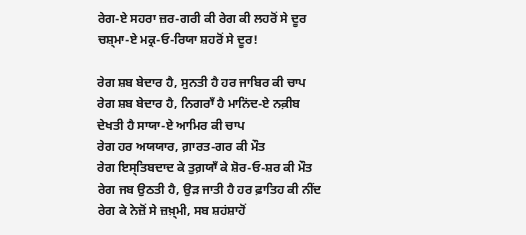ਰੇਗ-ਏ ਸਹਰਾ ਜ਼ਰ-ਗਰੀ ਕੀ ਰੇਗ ਕੀ ਲਹਰੋਂ ਸੇ ਦੂਰ
ਚਸ਼੍ਮਾ-ਏ ਮਕ੍ਰ‐ਓ‐ਰਿਯਾ ਸ਼ਹਰੋਂ ਸੇ ਦੂਰ!

ਰੇਗ ਸ਼ਬ ਬੇਦਾਰ ਹੈ, ਸੁਨਤੀ ਹੈ ਹਰ ਜਾਬਿਰ ਕੀ ਚਾਪ
ਰੇਗ ਸ਼ਬ ਬੇਦਾਰ ਹੈ, ਨਿਗਰਾਁ ਹੈ ਮਾਨਿਂਦ-ਏ ਨਕ਼ੀਬ
ਦੇਖਤੀ ਹੈ ਸਾਯਾ-ਏ ਆਮਿਰ ਕੀ ਚਾਪ
ਰੇਗ ਹਰ ਅਯਯਾਰ, ਗ਼ਾਰਤ-ਗਰ ਕੀ ਮੌਤ
ਰੇਗ ਇਸ੍ਤਿਬਦਾਦ ਕੇ ਤੁਗ਼ਯਾਁ ਕੇ ਸ਼ੋਰ‐ਓ‐ਸ਼ਰ ਕੀ ਮੌਤ
ਰੇਗ ਜਬ ਉਠਤੀ ਹੈ, ਉੜ ਜਾਤੀ ਹੈ ਹਰ ਫ਼ਾਤਿਹ ਕੀ ਨੀਂਦ
ਰੇਗ ਕੇ ਨੇਜ਼ੋਂ ਸੇ ਜ਼ਖ਼੍ਮੀ, ਸਬ ਸ਼ਹਂਸ਼ਾਹੋਂ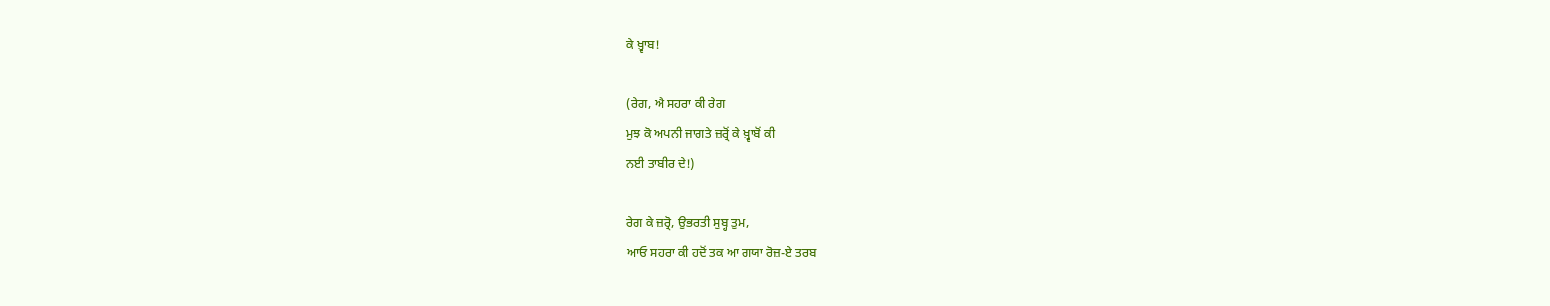ਕੇ ਖ਼੍ਵਾਬ!

(ਰੇਗ, ਐ ਸਹਰਾ ਕੀ ਰੇਗ
ਮੁਝ ਕੋ ਅਪਨੀ ਜਾਗਤੇ ਜ਼ਰ੍ਰੋਂ ਕੇ ਖ਼੍ਵਾਬੋਂ ਕੀ
ਨਈ ਤਾਬੀਰ ਦੇ!)

ਰੇਗ ਕੇ ਜ਼ਰ੍ਰੋ, ਉਭਰਤੀ ਸੁਬ੍ਹ ਤੁਮ,
ਆਓ ਸਹਰਾ ਕੀ ਹਦੋਂ ਤਕ ਆ ਗਯਾ ਰੋਜ਼-ਏ ਤਰਬ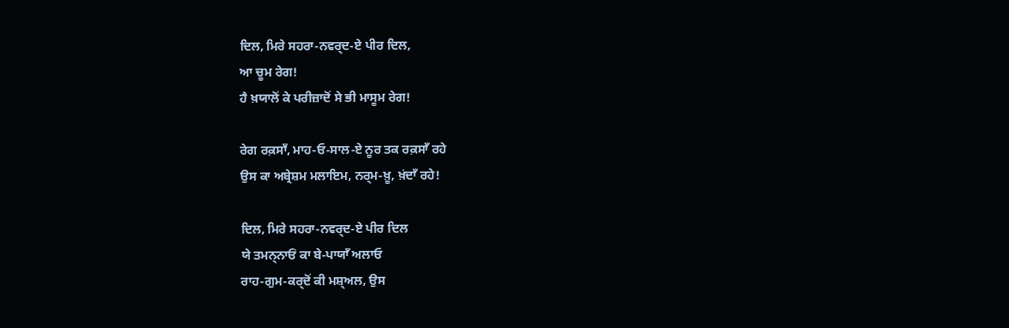ਦਿਲ, ਮਿਰੇ ਸਹਰਾ-ਨਵਰ੍ਦ-ਏ ਪੀਰ ਦਿਲ,
ਆ ਚੂਮ ਰੇਗ!
ਹੈ ਖ਼ਯਾਲੋਂ ਕੇ ਪਰੀਜ਼ਾਦੋਂ ਸੇ ਭੀ ਮਾਸੂਮ ਰੇਗ!

ਰੇਗ ਰਕ਼ਸਾਁ, ਮਾਹ‐ਓ‐ਸਾਲ-ਏ ਨੂਰ ਤਕ ਰਕ਼ਸਾਁ ਰਹੇ
ਉਸ ਕਾ ਅਬ੍ਰੇਸ਼ਮ ਮਲਾਇਮ, ਨਰ੍ਮ-ਖ਼ੂ, ਖ਼ਂਦਾਁ ਰਹੇ!

ਦਿਲ, ਮਿਰੇ ਸਹਰਾ-ਨਵਰ੍ਦ-ਏ ਪੀਰ ਦਿਲ
ਯੇ ਤਮਨ੍ਨਾਓਂ ਕਾ ਬੇ-ਪਾਯਾਁ ਅਲਾਓ
ਰਾਹ-ਗੁਮ-ਕਰ੍ਦੋਂ ਕੀ ਮਸ਼੍ਅਲ, ਉਸ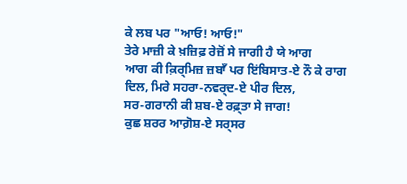ਕੇ ਲਬ ਪਰ "ਆਓ! ਆਓ!"
ਤੇਰੇ ਮਾਜ਼ੀ ਕੇ ਖ਼ਜ਼ਿਫ਼ ਰੇਜ਼ੋਂ ਸੇ ਜਾਗੀ ਹੈ ਯੇ ਆਗ
ਆਗ ਕੀ ਕ਼ਿਰ੍ਮਿਜ਼ ਜ਼ਬਾਁ ਪਰ ਇਂਬਿਸਾਤ-ਏ ਨੌ ਕੇ ਰਾਗ
ਦਿਲ, ਮਿਰੇ ਸਹਰਾ-ਨਵਰ੍ਦ-ਏ ਪੀਰ ਦਿਲ,
ਸਰ-ਗਰਾਨੀ ਕੀ ਸ਼ਬ-ਏ ਰਫ਼੍ਤਾ ਸੇ ਜਾਗ!
ਕੁਛ ਸ਼ਰਰ ਆਗ਼ੋਸ਼-ਏ ਸਰ੍ਸਰ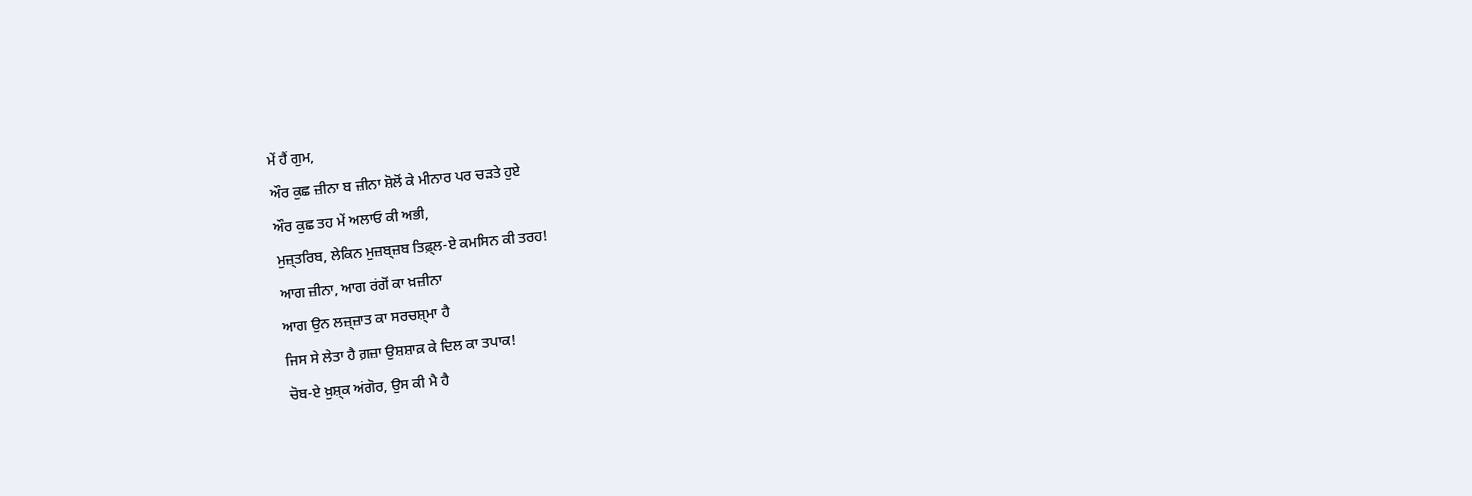ਮੇਂ ਹੈਂ ਗੁਮ,
ਔਰ ਕੁਛ ਜ਼ੀਨਾ ਬ ਜ਼ੀਨਾ ਸ਼ੋਲੋਂ ਕੇ ਮੀਨਾਰ ਪਰ ਚਡ਼ਤੇ ਹੁਏ
ਔਰ ਕੁਛ ਤਹ ਮੇਂ ਅਲਾਓ ਕੀ ਅਭੀ,
ਮੁਜ਼੍ਤਰਿਬ, ਲੇਕਿਨ ਮੁਜ਼ਬ੍ਜ਼ਬ ਤਿਫ਼੍ਲ-ਏ ਕਮਸਿਨ ਕੀ ਤਰਹ!
ਆਗ ਜ਼ੀਨਾ, ਆਗ ਰਂਗੋਂ ਕਾ ਖ਼ਜ਼ੀਨਾ
ਆਗ ਉਨ ਲਜ਼੍ਜ਼ਾਤ ਕਾ ਸਰਚਸ਼੍ਮਾ ਹੈ
ਜਿਸ ਸੇ ਲੇਤਾ ਹੈ ਗ਼ਜ਼ਾ ਉਸ਼ਸ਼ਾਕ਼ ਕੇ ਦਿਲ ਕਾ ਤਪਾਕ!
ਚੋਬ-ਏ ਖ਼ੁਸ਼੍ਕ ਅਂਗੋਰ, ਉਸ ਕੀ ਮੈ ਹੈ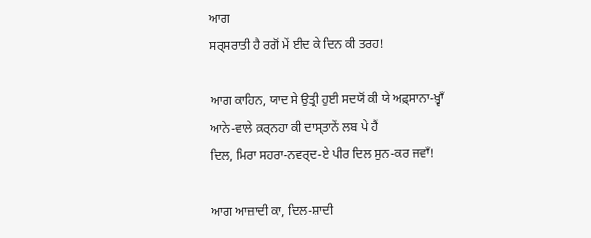ਆਗ
ਸਰ੍ਸਰਾਤੀ ਹੈ ਰਗੋਂ ਮੇਂ ਈਦ ਕੇ ਦਿਨ ਕੀ ਤਰਹ!

ਆਗ ਕਾਹਿਨ, ਯਾਦ ਸੇ ਉਤ੍ਰੀ ਹੁਈ ਸਦਯੋਂ ਕੀ ਯੇ ਅਫ਼੍ਸਾਨਾ-ਖ਼੍ਵਾਁ
ਆਨੇ-ਵਾਲੇ ਕ਼ਰ੍ਨਹਾ ਕੀ ਦਾਸ੍ਤਾਨੇਂ ਲਬ ਪੇ ਹੈਂ
ਦਿਲ, ਮਿਰਾ ਸਹਰਾ-ਨਵਰ੍ਦ-ਏ ਪੀਰ ਦਿਲ ਸੁਨ-ਕਰ ਜਵਾਁ!

ਆਗ ਆਜ਼ਾਦੀ ਕਾ, ਦਿਲ-ਸ਼ਾਦੀ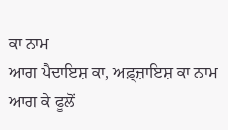ਕਾ ਨਾਮ
ਆਗ ਪੈਦਾਇਸ਼ ਕਾ, ਅਫ਼੍ਜ਼ਾਇਸ਼ ਕਾ ਨਾਮ
ਆਗ ਕੇ ਫੂਲੋਂ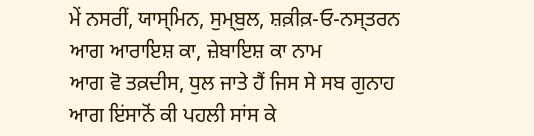ਮੇਂ ਨਸਰੀਂ, ਯਾਸ੍ਮਿਨ, ਸੁਮ੍ਬੁਲ, ਸ਼ਕ਼ੀਕ਼‐ਓ‐ਨਸ੍ਤਰਨ
ਆਗ ਆਰਾਇਸ਼ ਕਾ, ਜ਼ੇਬਾਇਸ਼ ਕਾ ਨਾਮ
ਆਗ ਵੋ ਤਕ਼ਦੀਸ, ਧੁਲ ਜਾਤੇ ਹੈਂ ਜਿਸ ਸੇ ਸਬ ਗੁਨਾਹ
ਆਗ ਇਂਸਾਨੋਂ ਕੀ ਪਹਲੀ ਸਾਂਸ ਕੇ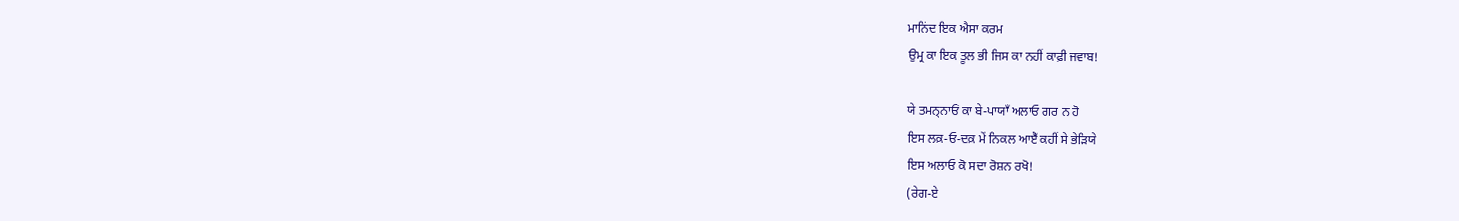ਮਾਨਿਂਦ ਇਕ ਐਸਾ ਕਰਮ
ਉਮ੍ਰ ਕਾ ਇਕ ਤੂਲ ਭੀ ਜਿਸ ਕਾ ਨਹੀਂ ਕਾਫ਼ੀ ਜਵਾਬ!

ਯੇ ਤਮਨ੍ਨਾਓਂ ਕਾ ਬੇ-ਪਾਯਾਁ ਅਲਾਓ ਗਰ ਨ ਹੋ
ਇਸ ਲਕ਼‐ਓ‐ਦਕ਼ ਮੇਂ ਨਿਕਲ ਆਏਁ ਕਹੀਂ ਸੇ ਭੇੜਿਯੇ
ਇਸ ਅਲਾਓ ਕੋ ਸਦਾ ਰੋਸ਼ਨ ਰਖੋ!
(ਰੇਗ-ਏ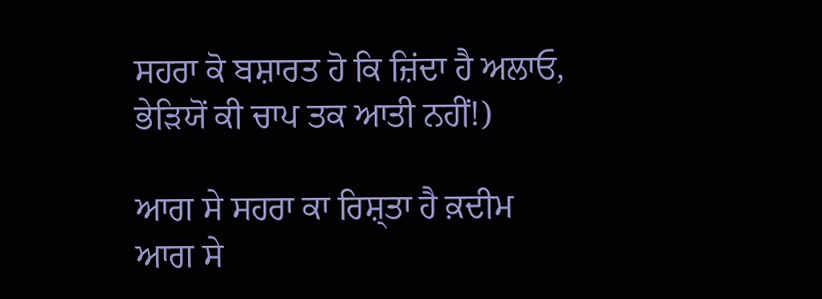ਸਹਰਾ ਕੋ ਬਸ਼ਾਰਤ ਹੋ ਕਿ ਜ਼ਿਂਦਾ ਹੈ ਅਲਾਓ,
ਭੇੜਿਯੋਂ ਕੀ ਚਾਪ ਤਕ ਆਤੀ ਨਹੀਂ!)

ਆਗ ਸੇ ਸਹਰਾ ਕਾ ਰਿਸ਼੍ਤਾ ਹੈ ਕ਼ਦੀਮ
ਆਗ ਸੇ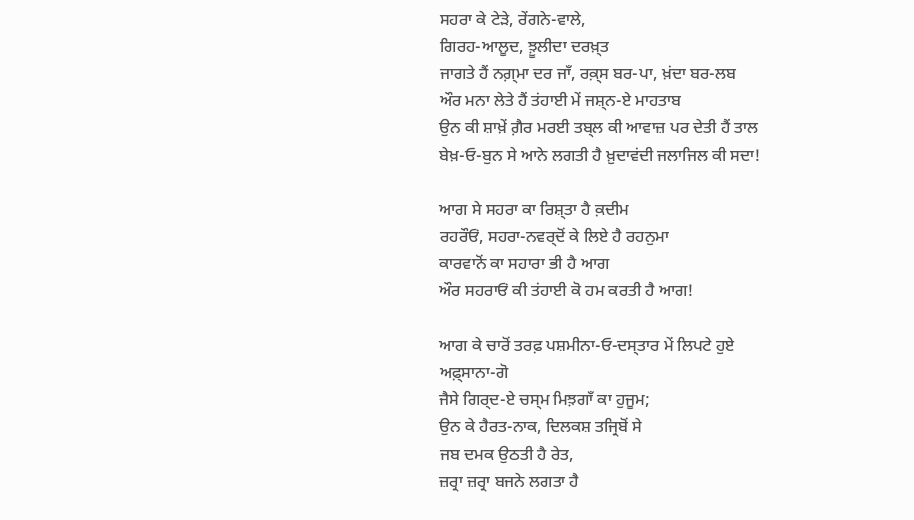ਸਹਰਾ ਕੇ ਟੇਡ਼ੇ, ਰੇਂਗਨੇ-ਵਾਲੇ,
ਗਿਰਹ-ਆਲੂਦ, ਝ਼ੂਲੀਦਾ ਦਰਖ਼੍ਤ
ਜਾਗਤੇ ਹੈਂ ਨਗ਼੍ਮਾ ਦਰ ਜਾਁ, ਰਕ਼੍ਸ ਬਰ-ਪਾ, ਖ਼ਂਦਾ ਬਰ-ਲਬ
ਔਰ ਮਨਾ ਲੇਤੇ ਹੈਂ ਤਂਹਾਈ ਮੇਂ ਜਸ਼੍ਨ-ਏ ਮਾਹਤਾਬ
ਉਨ ਕੀ ਸ਼ਾਖ਼ੇਂ ਗ਼ੈਰ ਮਰਈ ਤਬ੍ਲ ਕੀ ਆਵਾਜ਼ ਪਰ ਦੇਤੀ ਹੈਂ ਤਾਲ
ਬੇਖ਼‐ਓ‐ਬੁਨ ਸੇ ਆਨੇ ਲਗਤੀ ਹੈ ਖ਼ੁਦਾਵਂਦੀ ਜਲਾਜਿਲ ਕੀ ਸਦਾ!

ਆਗ ਸੇ ਸਹਰਾ ਕਾ ਰਿਸ਼੍ਤਾ ਹੈ ਕ਼ਦੀਮ
ਰਹਰੌਓਂ, ਸਹਰਾ-ਨਵਰ੍ਦੋਂ ਕੇ ਲਿਏ ਹੈ ਰਹਨੁਮਾ
ਕਾਰਵਾਨੋਂ ਕਾ ਸਹਾਰਾ ਭੀ ਹੈ ਆਗ
ਔਰ ਸਹਰਾਓਂ ਕੀ ਤਂਹਾਈ ਕੋ ਹਮ ਕਰਤੀ ਹੈ ਆਗ!

ਆਗ ਕੇ ਚਾਰੋਂ ਤਰਫ਼ ਪਸ਼ਮੀਨਾ‐ਓ‐ਦਸ੍ਤਾਰ ਮੇਂ ਲਿਪਟੇ ਹੁਏ
ਅਫ਼੍ਸਾਨਾ-ਗੋ
ਜੈਸੇ ਗਿਰ੍ਦ-ਏ ਚਸ੍ਮ ਮਿਝ਼ਗਾਁ ਕਾ ਹੁਜੂਮ;
ਉਨ ਕੇ ਹੈਰਤ-ਨਾਕ, ਦਿਲਕਸ਼ ਤਜ੍ਰਿਬੋਂ ਸੇ
ਜਬ ਦਮਕ ਉਠਤੀ ਹੈ ਰੇਤ,
ਜ਼ਰ੍ਰਾ ਜ਼ਰ੍ਰਾ ਬਜਨੇ ਲਗਤਾ ਹੈ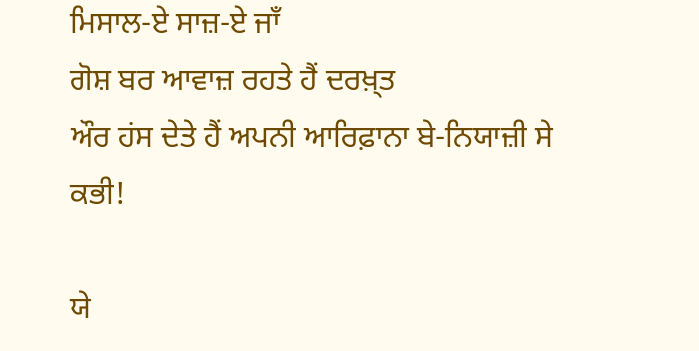ਮਿਸਾਲ-ਏ ਸਾਜ਼-ਏ ਜਾਁ
ਗੋਸ਼ ਬਰ ਆਵਾਜ਼ ਰਹਤੇ ਹੈਂ ਦਰਖ਼੍ਤ
ਔਰ ਹਂਸ ਦੇਤੇ ਹੈਂ ਅਪਨੀ ਆਰਿਫ਼ਾਨਾ ਬੇ-ਨਿਯਾਜ਼ੀ ਸੇ ਕਭੀ!

ਯੇ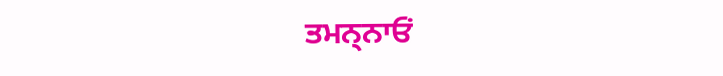ਤਮਨ੍ਨਾਓਂ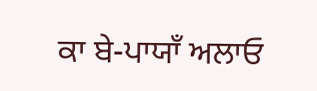ਕਾ ਬੇ-ਪਾਯਾਁ ਅਲਾਓ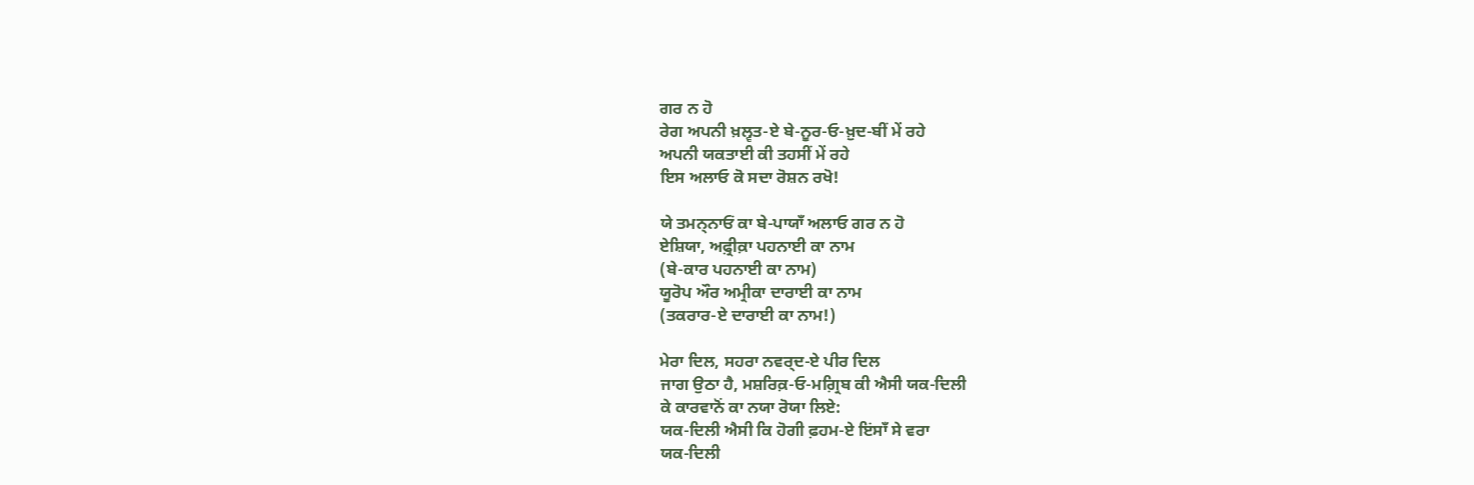ਗਰ ਨ ਹੋ
ਰੇਗ ਅਪਨੀ ਖ਼ਲ੍ਵਤ-ਏ ਬੇ-ਨੂਰ‐ਓ‐ਖ਼ੁਦ-ਬੀਂ ਮੇਂ ਰਹੇ
ਅਪਨੀ ਯਕਤਾਈ ਕੀ ਤਹਸੀਂ ਮੇਂ ਰਹੇ
ਇਸ ਅਲਾਓ ਕੋ ਸਦਾ ਰੋਸ਼ਨ ਰਖੋ!

ਯੇ ਤਮਨ੍ਨਾਓਂ ਕਾ ਬੇ-ਪਾਯਾਁ ਅਲਾਓ ਗਰ ਨ ਹੋ
ਏਸ਼ਿਯਾ, ਅਫ਼੍ਰੀਕ਼ਾ ਪਹਨਾਈ ਕਾ ਨਾਮ
(ਬੇ-ਕਾਰ ਪਹਨਾਈ ਕਾ ਨਾਮ)
ਯੂਰੋਪ ਔਰ ਅਮ੍ਰੀਕਾ ਦਾਰਾਈ ਕਾ ਨਾਮ
(ਤਕਰਾਰ-ਏ ਦਾਰਾਈ ਕਾ ਨਾਮ!)

ਮੇਰਾ ਦਿਲ, ਸਹਰਾ ਨਵਰ੍ਦ-ਏ ਪੀਰ ਦਿਲ
ਜਾਗ ਉਠਾ ਹੈ, ਮਸ਼ਰਿਕ਼‐ਓ‐ਮਗ਼੍ਰਿਬ ਕੀ ਐਸੀ ਯਕ-ਦਿਲੀ
ਕੇ ਕਾਰਵਾਨੋਂ ਕਾ ਨਯਾ ਰੋਯਾ ਲਿਏ:
ਯਕ-ਦਿਲੀ ਐਸੀ ਕਿ ਹੋਗੀ ਫ਼ਹਮ-ਏ ਇਂਸਾਁ ਸੇ ਵਰਾ
ਯਕ-ਦਿਲੀ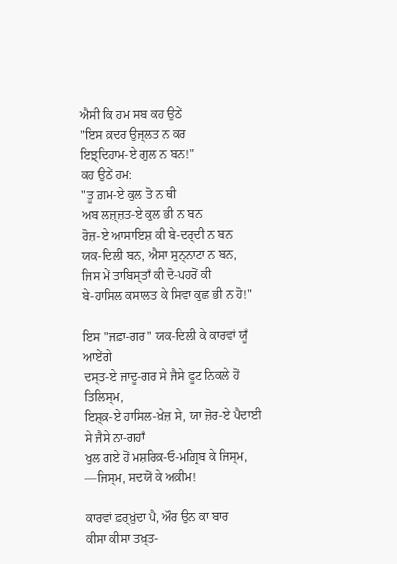ਐਸੀ ਕਿ ਹਮ ਸਬ ਕਹ ਉਠੇਂ
"ਇਸ ਕ਼ਦਰ ਉਜ੍ਲਤ ਨ ਕਰ
ਇਝ਼੍ਦਿਹਾਮ-ਏ ਗੁਲ ਨ ਬਨ!"
ਕਹ ਉਠੇਂ ਹਮ:
"ਤੂ ਗ਼ਮ-ਏ ਕੁਲ ਤੋ ਨ ਥੀ
ਅਬ ਲਜ਼੍ਜ਼ਤ-ਏ ਕੁਲ ਭੀ ਨ ਬਨ
ਰੋਜ਼-ਏ ਆਸਾਇਸ਼ ਕੀ ਬੇ-ਦਰ੍ਦੀ ਨ ਬਨ
ਯਕ-ਦਿਲੀ ਬਨ, ਐਸਾ ਸੁਨ੍ਨਾਟਾ ਨ ਬਨ,
ਜਿਸ ਮੇਂ ਤਾਬਿਸ੍ਤਾਁ ਕੀ ਦੋ-ਪਹਰੋਂ ਕੀ
ਬੇ-ਹਾਸਿਲ ਕਸਾਲਤ ਕੇ ਸਿਵਾ ਕੁਛ ਭੀ ਨ ਹੋ!"

ਇਸ "ਜਫ਼ਾ-ਗਰ" ਯਕ-ਦਿਲੀ ਕੇ ਕਾਰਵਾਂ ਯੂਁ ਆਏਂਗੇ
ਦਸ੍ਤ-ਏ ਜਾਦੂ-ਗਰ ਸੇ ਜੈਸੇ ਫੂਟ ਨਿਕਲੇ ਹੋਂ ਤਿਲਿਸ੍ਮ,
ਇਸ਼੍ਕ਼-ਏ ਹਾਸਿਲ-ਖ਼ੇਜ਼ ਸੇ, ਯਾ ਜ਼ੋਰ-ਏ ਪੈਦਾਈ ਸੇ ਜੈਸੇ ਨਾ-ਗਹਾਁ
ਖੁਲ ਗਏ ਹੋਂ ਮਸ਼ਰਿਕ਼‐ਓ‐ਮਗ਼੍ਰਿਬ ਕੇ ਜਿਸ੍ਮ,
—ਜਿਸ੍ਮ, ਸਦਯੋਂ ਕੇ ਅਕ਼ੀਮ!

ਕਾਰਵਾਂ ਫ਼ਰ੍ਖ਼ੁਂਦਾ ਪੈ, ਔਰ ਉਨ ਕਾ ਬਾਰ
ਕੀਸਾ ਕੀਸਾ ਤਖ਼੍ਤ-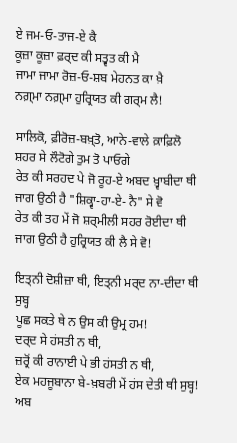ਏ ਜਮ‐ਓ‐ਤਾਜ-ਏ ਕੈ
ਕੂਜ਼ਾ ਕੂਜ਼ਾ ਫ਼ਰ੍ਦ ਕੀ ਸਤ੍ਵਤ ਕੀ ਮੈ
ਜਾਮਾ ਜਾਮਾ ਰੋਜ਼‐ਓ‐ਸ਼ਬ ਮੇਹਨਤ ਕਾ ਖ਼ੈ
ਨਗ਼੍ਮਾ ਨਗ਼੍ਮਾ ਹੁਰ੍ਰਿਯਤ ਕੀ ਗਰ੍ਮ ਲੈ!

ਸਾਲਿਕੋ, ਫ਼ੀਰੋਜ਼-ਬਖ਼੍ਤੋ, ਆਨੇ-ਵਾਲੇ ਕ਼ਾਫ਼ਿਲੋ
ਸ਼ਹਰ ਸੇ ਲੌਟੋਗੇ ਤੁਮ ਤੋ ਪਾਓਗੇ
ਰੇਤ ਕੀ ਸਰਹਦ ਪੇ ਜੋ ਰੂਹ-ਏ ਅਬਦ ਖ਼੍ਵਾਬੀਦਾ ਥੀ
ਜਾਗ ਉਠੀ ਹੈ "ਸ਼ਿਕ੍ਵਾ‐ਹਾ-ਏ- ਨੈ" ਸੇ ਵੋ
ਰੇਤ ਕੀ ਤਹ ਮੇਂ ਜੋ ਸ਼ਰ੍ਮੀਲੀ ਸਹਰ ਰੋਈਦਾ ਥੀ
ਜਾਗ ਉਠੀ ਹੈ ਹੁਰ੍ਰਿਯਤ ਕੀ ਲੈ ਸੇ ਵੋ!

ਇਤ੍ਨੀ ਦੋਸ਼ੀਜ਼ਾ ਥੀ, ਇਤ੍ਨੀ ਮਰ੍ਦ ਨਾ-ਦੀਦਾ ਥੀ ਸੁਬ੍ਹ
ਪੂਛ ਸਕਤੇ ਥੇ ਨ ਉਸ ਕੀ ਉਮ੍ਰ ਹਮ!
ਦਰ੍ਦ ਸੇ ਹਂਸਤੀ ਨ ਥੀ,
ਜ਼ਰ੍ਰੋਂ ਕੀ ਰਾਨਾਈ ਪੇ ਭੀ ਹਂਸਤੀ ਨ ਥੀ,
ਏਕ ਮਹਜੂਬਾਨਾ ਬੇ-ਖ਼ਬਰੀ ਮੇਂ ਹਂਸ ਦੇਤੀ ਥੀ ਸੁਬ੍ਹ!
ਅਬ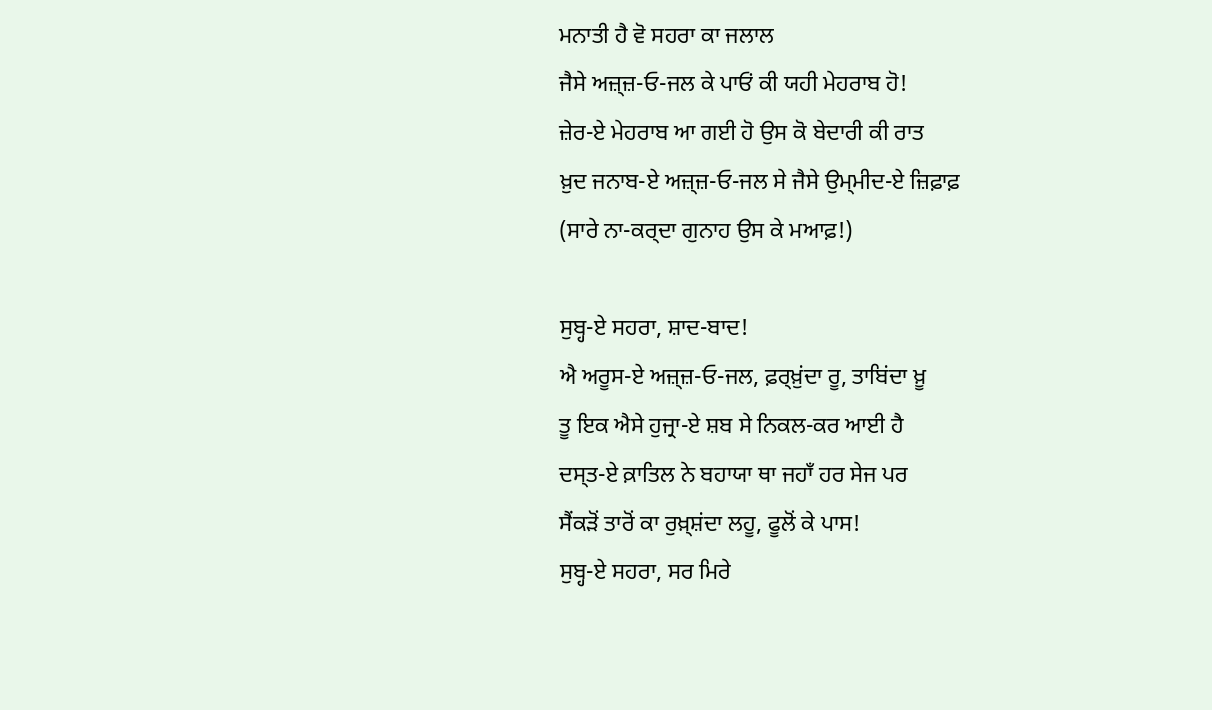ਮਨਾਤੀ ਹੈ ਵੋ ਸਹਰਾ ਕਾ ਜਲਾਲ
ਜੈਸੇ ਅਜ਼੍ਜ਼‐ਓ‐ਜਲ ਕੇ ਪਾਓਂ ਕੀ ਯਹੀ ਮੇਹਰਾਬ ਹੋ!
ਜ਼ੇਰ-ਏ ਮੇਹਰਾਬ ਆ ਗਈ ਹੋ ਉਸ ਕੋ ਬੇਦਾਰੀ ਕੀ ਰਾਤ
ਖ਼ੁਦ ਜਨਾਬ-ਏ ਅਜ਼੍ਜ਼‐ਓ‐ਜਲ ਸੇ ਜੈਸੇ ਉਮ੍ਮੀਦ-ਏ ਜ਼ਿਫ਼ਾਫ਼
(ਸਾਰੇ ਨਾ-ਕਰ੍ਦਾ ਗੁਨਾਹ ਉਸ ਕੇ ਮਆਫ਼!)

ਸੁਬ੍ਹ-ਏ ਸਹਰਾ, ਸ਼ਾਦ-ਬਾਦ!
ਐ ਅਰੂਸ-ਏ ਅਜ਼੍ਜ਼‐ਓ‐ਜਲ, ਫ਼ਰ੍ਖ਼ੁਂਦਾ ਰੂ, ਤਾਬਿਂਦਾ ਖ਼ੂ
ਤੂ ਇਕ ਐਸੇ ਹੁਜ੍ਰਾ-ਏ ਸ਼ਬ ਸੇ ਨਿਕਲ-ਕਰ ਆਈ ਹੈ
ਦਸ੍ਤ-ਏ ਕ਼ਾਤਿਲ ਨੇ ਬਹਾਯਾ ਥਾ ਜਹਾਁ ਹਰ ਸੇਜ ਪਰ
ਸੈਂਕੜੋਂ ਤਾਰੋਂ ਕਾ ਰੁਖ਼੍ਸ਼ਂਦਾ ਲਹੂ, ਫੂਲੋਂ ਕੇ ਪਾਸ!
ਸੁਬ੍ਹ-ਏ ਸਹਰਾ, ਸਰ ਮਿਰੇ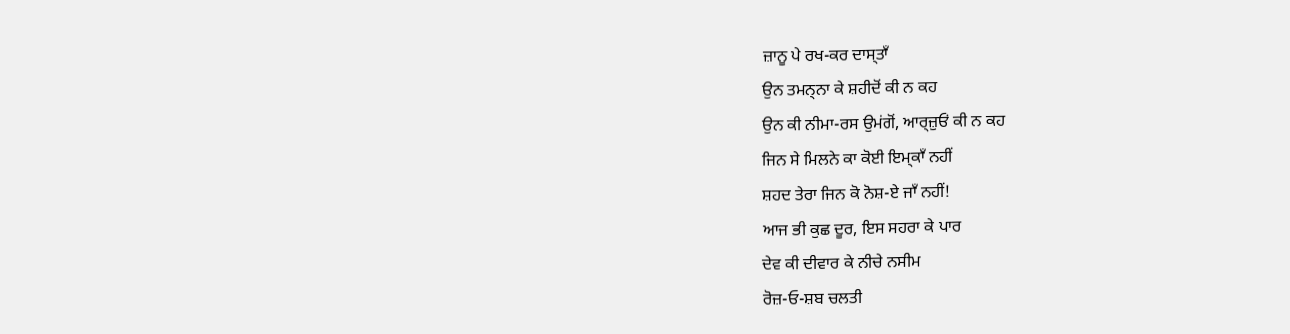ਜ਼ਾਨੂ ਪੇ ਰਖ-ਕਰ ਦਾਸ੍ਤਾਁ
ਉਨ ਤਮਨ੍ਨਾ ਕੇ ਸ਼ਹੀਦੋਂ ਕੀ ਨ ਕਹ
ਉਨ ਕੀ ਨੀਮਾ-ਰਸ ਉਮਂਗੋਂ, ਆਰ੍ਜ਼ੁਓਂ ਕੀ ਨ ਕਹ
ਜਿਨ ਸੇ ਮਿਲਨੇ ਕਾ ਕੋਈ ਇਮ੍ਕਾਁ ਨਹੀਂ
ਸ਼ਹਦ ਤੇਰਾ ਜਿਨ ਕੋ ਨੋਸ਼-ਏ ਜਾਁ ਨਹੀਂ!
ਆਜ ਭੀ ਕੁਛ ਦੂਰ, ਇਸ ਸਹਰਾ ਕੇ ਪਾਰ
ਦੇਵ ਕੀ ਦੀਵਾਰ ਕੇ ਨੀਚੇ ਨਸੀਮ
ਰੋਜ਼‐ਓ‐ਸ਼ਬ ਚਲਤੀ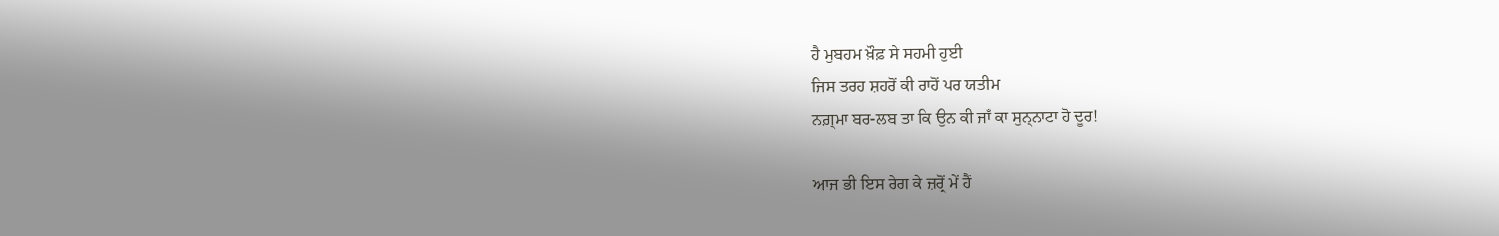ਹੈ ਮੁਬਹਮ ਖ਼ੌਫ਼ ਸੇ ਸਹਮੀ ਹੁਈ
ਜਿਸ ਤਰਹ ਸ਼ਹਰੋਂ ਕੀ ਰਾਹੋਂ ਪਰ ਯਤੀਮ
ਨਗ਼੍ਮਾ ਬਰ-ਲਬ ਤਾ ਕਿ ਉਨ ਕੀ ਜਾਁ ਕਾ ਸੁਨ੍ਨਾਟਾ ਹੋ ਦੂਰ!

ਆਜ ਭੀ ਇਸ ਰੇਗ ਕੇ ਜ਼ਰ੍ਰੋਂ ਮੇਂ ਹੈਂ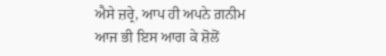ਐਸੇ ਜ਼ਰ੍ਰੇ, ਆਪ ਹੀ ਅਪਨੇ ਗ਼ਨੀਮ
ਆਜ ਭੀ ਇਸ ਆਗ ਕੇ ਸ਼ੋਲੋਂ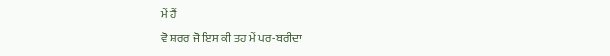ਮੇਂ ਹੈਂ
ਵੋ ਸ਼ਰਰ ਜੋ ਇਸ ਕੀ ਤਹ ਮੇਂ ਪਰ-ਬਰੀਦਾ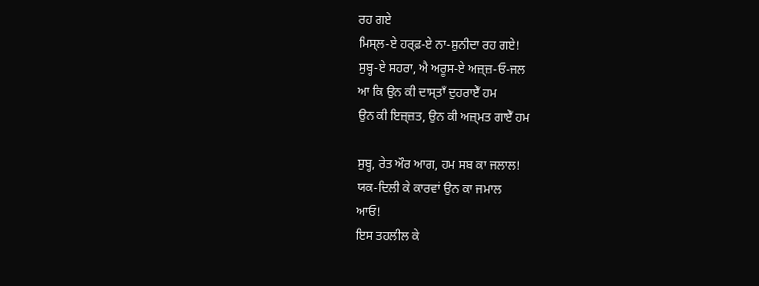ਰਹ ਗਏ
ਮਿਸ੍ਲ-ਏ ਹਰ੍ਫ਼-ਏ ਨਾ-ਸ਼ੁਨੀਦਾ ਰਹ ਗਏ!
ਸੁਬ੍ਹ-ਏ ਸਹਰਾ, ਐ ਅਰੂਸ-ਏ ਅਜ਼੍ਜ਼‐ਓ‐ਜਲ
ਆ ਕਿ ਉਨ ਕੀ ਦਾਸ੍ਤਾਁ ਦੁਹਰਾਏਁ ਹਮ
ਉਨ ਕੀ ਇਜ਼੍ਜ਼ਤ, ਉਨ ਕੀ ਅਜ਼੍ਮਤ ਗਾਏਁ ਹਮ

ਸੁਬ੍ਹ, ਰੇਤ ਔਰ ਆਗ, ਹਮ ਸਬ ਕਾ ਜਲਾਲ!
ਯਕ-ਦਿਲੀ ਕੇ ਕਾਰਵਾਂ ਉਨ ਕਾ ਜਮਾਲ
ਆਓ!
ਇਸ ਤਹਲੀਲ ਕੇ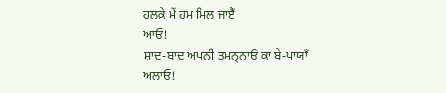ਹਲਕ਼ੇ ਮੇਂ ਹਮ ਮਿਲ ਜਾਏਁ
ਆਓ!
ਸ਼ਾਦ-ਬਾਦ ਅਪਨੀ ਤਮਨ੍ਨਾਓਂ ਕਾ ਬੇ-ਪਾਯਾਁ ਅਲਾਓ!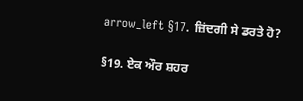arrow_left §17. ਜ਼ਿਂਦਗੀ ਸੇ ਡਰਤੇ ਹੋ?

§19. ਏਕ ਔਰ ਸ਼ਹਰ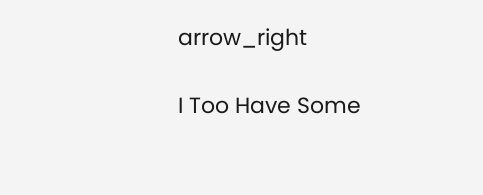arrow_right

I Too Have Some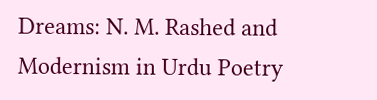Dreams: N. M. Rashed and Modernism in Urdu Poetry